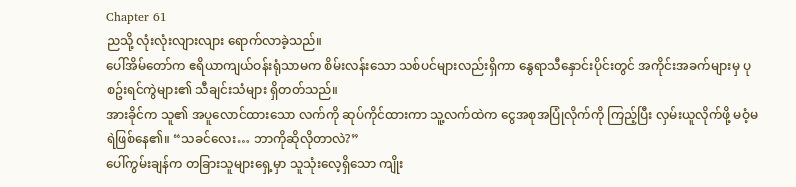Chapter 61
ညသို့ လုံးလုံးလျားလျား ရောက်လာခဲ့သည်။
ပေါ်အိမ်တော်က ဧရိယာကျယ်ဝန်းရုံသာမက စိမ်းလန်းသော သစ်ပင်များလည်းရှိကာ နွေရာသီနှောင်းပိုင်းတွင် အကိုင်းအခက်များမှ ပုစဥ်းရင်ကွဲများ၏ သီချင်းသံများ ရှိတတ်သည်။
အားခိုင်က သူ၏ အပူလောင်ထားသော လက်ကို ဆုပ်ကိုင်ထားကာ သူ့လက်ထဲက ငွေအစုအပြုံလိုက်ကို ကြည့်ပြီး လှမ်းယူလိုက်ဖို့ မဝံ့မရဲဖြစ်နေ၏။ “သခင်လေး… ဘာကိုဆိုလိုတာလဲ?”
ပေါ်ကွမ်းချန်က တခြားသူများရှေ့မှာ သူသုံးလေ့ရှိသော ကျိုး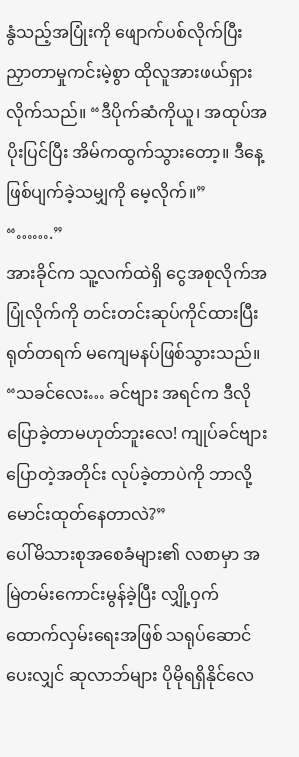နွံသည့်အပြုံးကို ဖျောက်ပစ်လိုက်ပြီး ညှာတာမှုကင်းမဲ့စွာ ထိုလူအားဖယ်ရှားလိုက်သည်။ “ဒီပိုက်ဆံကိုယူ၊ အထုပ်အပိုးပြင်ပြီး အိမ်ကထွက်သွားတော့။ ဒီနေ့ဖြစ်ပျက်ခဲ့သမျှကို မေ့လိုက်။”
“…….”
အားခိုင်က သူ့လက်ထဲရှိ ငွေအစုလိုက်အပြုံလိုက်ကို တင်းတင်းဆုပ်ကိုင်ထားပြီး ရုတ်တရက် မကျေမနပ်ဖြစ်သွားသည်။ “သခင်လေး… ခင်ဗျား အရင်က ဒီလိုပြောခဲ့တာမဟုတ်ဘူးလေ! ကျုပ်ခင်ဗျားပြောတဲ့အတိုင်း လုပ်ခဲ့တာပဲကို ဘာလို့မောင်းထုတ်နေတာလဲ?”
ပေါ်မိသားစုအစေခံများ၏ လစာမှာ အမြဲတမ်းကောင်းမွန်ခဲ့ပြီး လျှို့ဝှက်ထောက်လှမ်းရေးအဖြစ် သရုပ်ဆောင်ပေးလျှင် ဆုလာဘ်များ ပိုမိုရရှိနိုင်လေ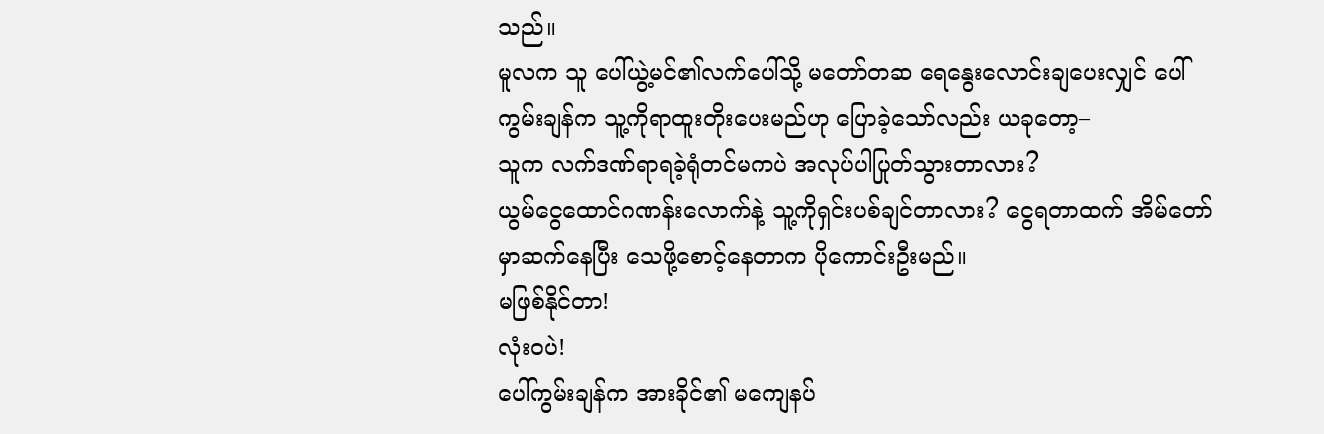သည်။
မူလက သူ ပေါ်ယွဲ့မင်၏လက်ပေါ်သို့ မတော်တဆ ရေနွေးလောင်းချပေးလျှင် ပေါ်ကွမ်းချန်က သူ့ကိုရာထူးတိုးပေးမည်ဟု ပြောခဲ့သော်လည်း ယခုတော့–
သူက လက်ဒဏ်ရာရခဲ့ရုံတင်မကပဲ အလုပ်ပါပြုတ်သွားတာလား?
ယွမ်ငွေထောင်ဂဏန်းလောက်နဲ့ သူ့ကိုရှင်းပစ်ချင်တာလား? ငွေရတာထက် အိမ်တော်မှာဆက်နေပြီး သေဖို့စောင့်နေတာက ပိုကောင်းဦးမည်။
မဖြစ်နိုင်တာ!
လုံးဝပဲ!
ပေါ်ကွမ်းချန်က အားခိုင်၏ မကျေနပ်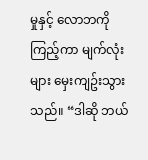မှုနှင့် လောဘကိုကြည့်ကာ မျက်လုံးများ မှေးကျဥ်းသွားသည်။ “ဒါဆို ဘယ်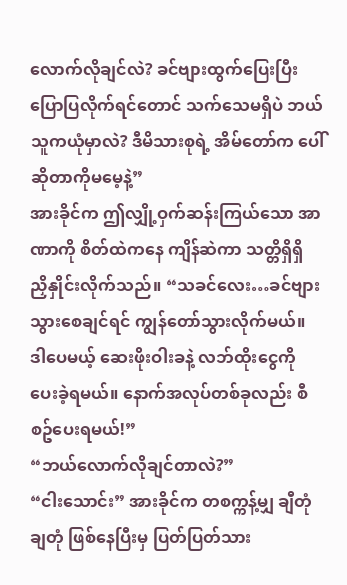လောက်လိုချင်လဲ? ခင်ဗျားထွက်ပြေးပြီး ပြောပြလိုက်ရင်တောင် သက်သေမရှိပဲ ဘယ်သူကယုံမှာလဲ? ဒီမိသားစုရဲ့ အိမ်တော်က ပေါ်ဆိုတာကိုမမေ့နဲ့”
အားခိုင်က ဤလျှို့ဝှက်ဆန်းကြယ်သော အာဏာကို စိတ်ထဲကနေ ကျိန်ဆဲကာ သတ္တိရှိရှိ ညှိနှိုင်းလိုက်သည်။ “သခင်လေး…ခင်ဗျားသွားစေချင်ရင် ကျွန်တော်သွားလိုက်မယ်။ ဒါပေမယ့် ဆေးဖိုးဝါးခနဲ့ လဘ်ထိုးငွေကို ပေးခဲ့ရမယ်။ နောက်အလုပ်တစ်ခုလည်း စီစဥ်ပေးရမယ်!”
“ဘယ်လောက်လိုချင်တာလဲ?”
“ငါးသောင်း” အားခိုင်က တစက္ကန့်မျှ ချီတုံချတုံ ဖြစ်နေပြီးမှ ပြတ်ပြတ်သား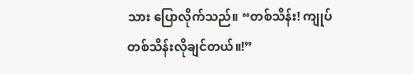သား ပြောလိုက်သည်။ “တစ်သိန်း! ကျုပ်တစ်သိန်းလိုချင်တယ်။!”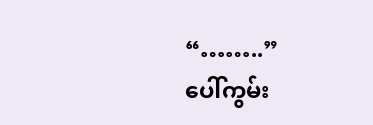“……..”
ပေါ်ကွမ်း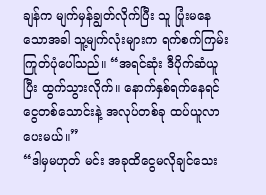ချန်က မျက်မှန်ချွတ်လိုက်ပြီး သူ ပြုံးမနေသောအခါ သူ့မျက်လုံးများက ရက်စက်ကြမ်းကြုတ်ပုံပေါ်သည်။ “အရင်ဆုံး ဒီပိုက်ဆံယူပြီး ထွက်သွားလိုက်။ နောက်နှစ်ရက်နေရင် ငွေတစ်သောင်းနဲ့ အလုပ်တစ်ခု ထပ်ယူလာပေးမယ်။”
“ဒါမှမဟုတ် မင်း အခုထိငွေမလိုချင်သေး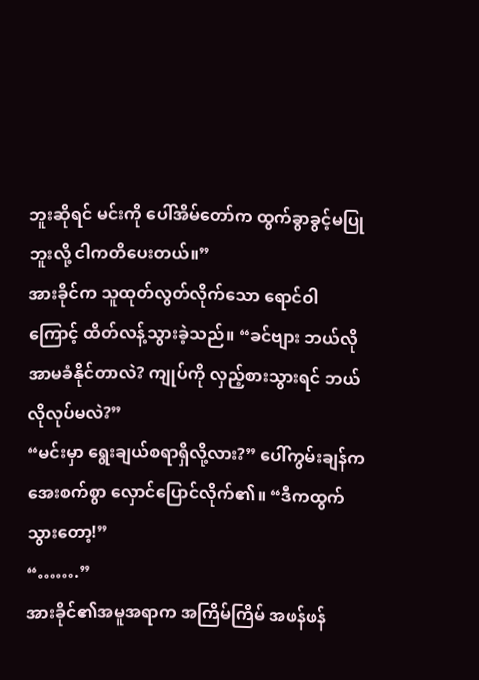ဘူးဆိုရင် မင်းကို ပေါ်အိမ်တော်က ထွက်ခွာခွင့်မပြုဘူးလို့ ငါကတိပေးတယ်။”
အားခိုင်က သူထုတ်လွတ်လိုက်သော ရောင်ဝါကြောင့် ထိတ်လန့်သွားခဲ့သည်။ “ခင်ဗျား ဘယ်လိုအာမခံနိုင်တာလဲ? ကျုပ်ကို လှည့်စားသွားရင် ဘယ်လိုလုပ်မလဲ?”
“မင်းမှာ ရွေးချယ်စရာရှိလို့လား?” ပေါ်ကွမ်းချန်က အေးစက်စွာ လှောင်ပြောင်လိုက်၏။ “ဒီကထွက်သွားတော့!”
“…….”
အားခိုင်၏အမူအရာက အကြိမ်ကြိမ် အဖန်ဖန်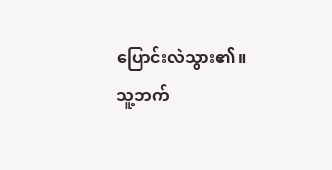ပြောင်းလဲသွား၏။
သူ့ဘက်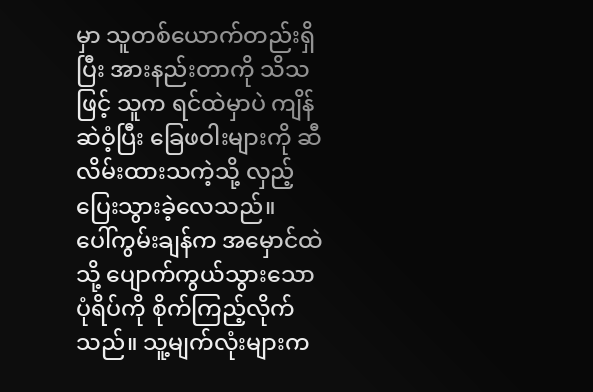မှာ သူတစ်ယောက်တည်းရှိပြီး အားနည်းတာကို သိသဖြင့် သူက ရင်ထဲမှာပဲ ကျိန်ဆဲဝံ့ပြီး ခြေဖဝါးများကို ဆီလိမ်းထားသကဲ့သို့ လှည့်ပြေးသွားခဲ့လေသည်။
ပေါ်ကွမ်းချန်က အမှောင်ထဲသို့ ပျောက်ကွယ်သွားသော ပုံရိပ်ကို စိုက်ကြည့်လိုက်သည်။ သူ့မျက်လုံးများက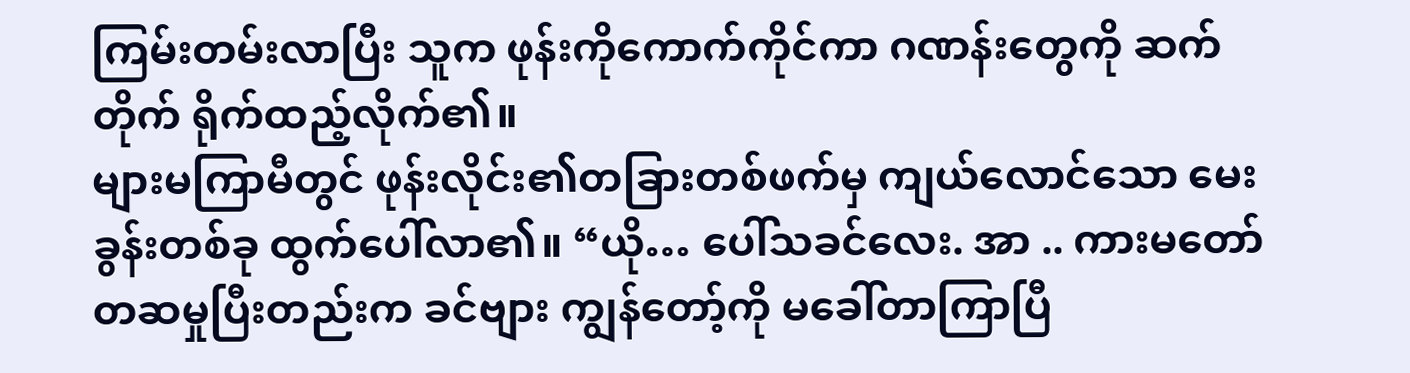ကြမ်းတမ်းလာပြီး သူက ဖုန်းကိုကောက်ကိုင်ကာ ဂဏန်းတွေကို ဆက်တိုက် ရိုက်ထည့်လိုက်၏။
များမကြာမီတွင် ဖုန်းလိုင်း၏တခြားတစ်ဖက်မှ ကျယ်လောင်သော မေးခွန်းတစ်ခု ထွက်ပေါ်လာ၏။ “ယို… ပေါ်သခင်လေး. အာ .. ကားမတော်တဆမှုပြီးတည်းက ခင်ဗျား ကျွန်တော့်ကို မခေါ်တာကြာပြီ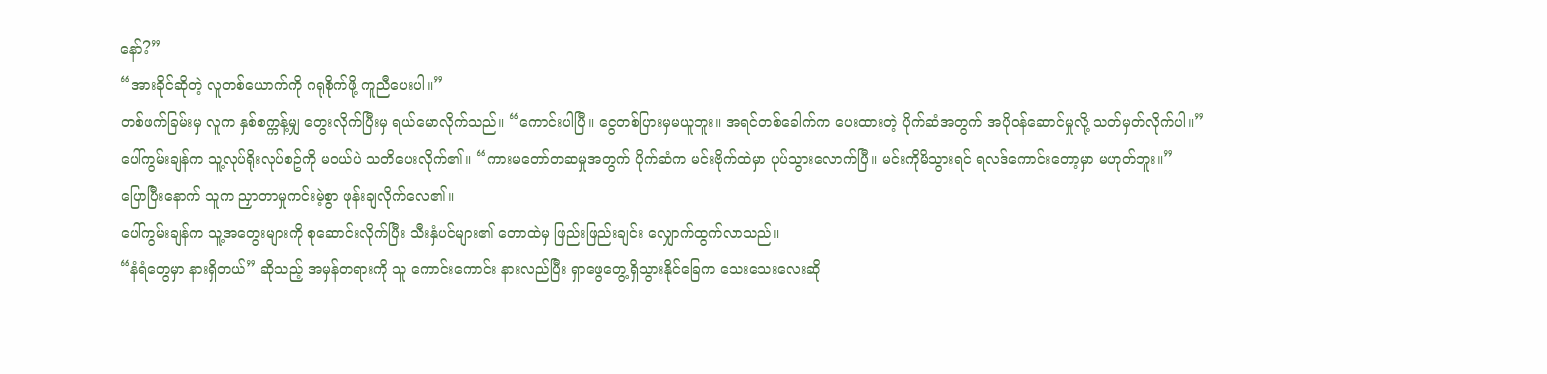နော်?”
“အားခိုင်ဆိုတဲ့ လူတစ်ယောက်ကို ဂရုစိုက်ဖို့ ကူညီပေးပါ။”
တစ်ဖက်ခြမ်းမှ လူက နှစ်စက္ကန့်မျှ တွေးလိုက်ပြီးမှ ရယ်မောလိုက်သည်။ “ကောင်းပါပြီ။ ငွေတစ်ပြားမှမယူဘူး။ အရင်တစ်ခေါက်က ပေးထားတဲ့ ပိုက်ဆံအတွက် အပိုဝန်ဆောင်မှုလို့ သတ်မှတ်လိုက်ပါ။”
ပေါ်ကွမ်းချန်က သူ့လုပ်ရိုးလုပ်စဥ်ကို မဝယ်ပဲ သတိပေးလိုက်၏။ “ကားမတော်တဆမှုအတွက် ပိုက်ဆံက မင်းဗိုက်ထဲမှာ ပုပ်သွားလောက်ပြီ။ မင်းကိုမိသွားရင် ရလဒ်ကောင်းတော့မှာ မဟုတ်ဘူး။”
ပြောပြီးနောက် သူက ညှာတာမှုကင်းမဲ့စွာ ဖုန်းချလိုက်လေ၏။
ပေါ်ကွမ်းချန်က သူ့အတွေးများကို စုဆောင်းလိုက်ပြီး သီးနှံပင်များ၏ တောထဲမှ ဖြည်းဖြည်းချင်း လျှောက်ထွက်လာသည်။
“နံရံတွေမှာ နားရှိတယ်” ဆိုသည့် အမှန်တရားကို သူ ကောင်းကောင်း နားလည်ပြီး ရှာဖွေတွေ့ရှိသွားနိုင်ခြေက သေးသေးလေးဆို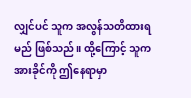လျှင်ပင် သူက အလွန်သတိထားရမည် ဖြစ်သည်။ ထို့ကြောင့် သူက အားခိုင်ကို ဤနေရာမှာ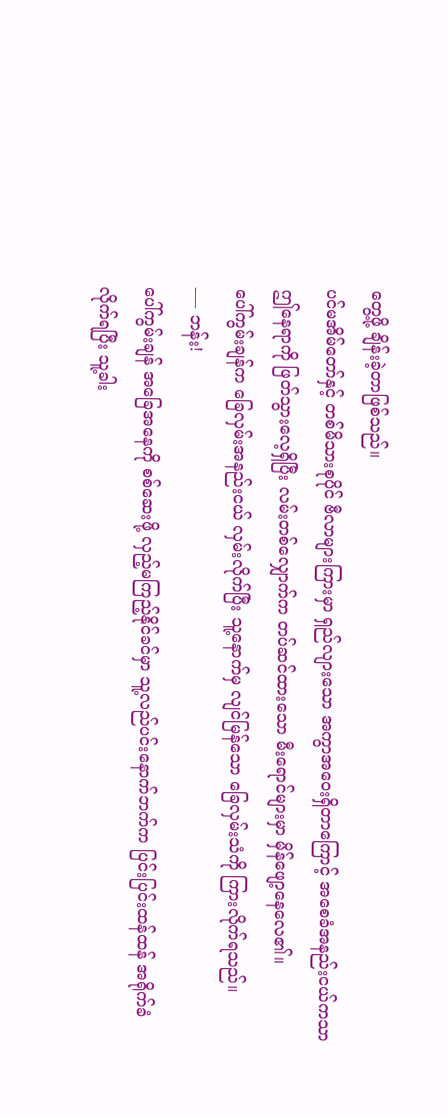တွေ့ဖို့ ချိန်းခဲ့တာဖြစ်သည်။
ပင်မအိမ်တော်နှင့် တစ်မိသားစုပိုင် ဗီလာများကြားမှာ ရှည်လျားသော အကွာအဝေးရှိတာကြောင့် အစေခံအနည်းငယ်ကသာ ဤနေရာကို ဖြတ်သွားလေ့ရှိပြီး လမ်းတစ်လျှောက်က တပ်ဆင်ထားသော မီးရောင်များမှာ မှိန်ဖျော့နေလေ၏။
ပေါ်ကွမ်းချန်က ခြေလှမ်းအနည်းငယ် လှမ်းလိုက်ပြီး သူ့နောက်မှ လျင်မြန်သော ခြေလှမ်းသံကို ကြားလိုက်ရသည်။
—- ဘန်း!
ပေါ်ကွမ်းချန် အခြေအနေကို စစ်ဆေးဖို့ လှည့်မကြည့်နိုင်ခင်မှာ သူ့လည်ပင်းနောက်ဘက်က ပြင်းပြင်းထန်ထန် အရိုက်ခံလိုက်ရပြီး သူ့ခါး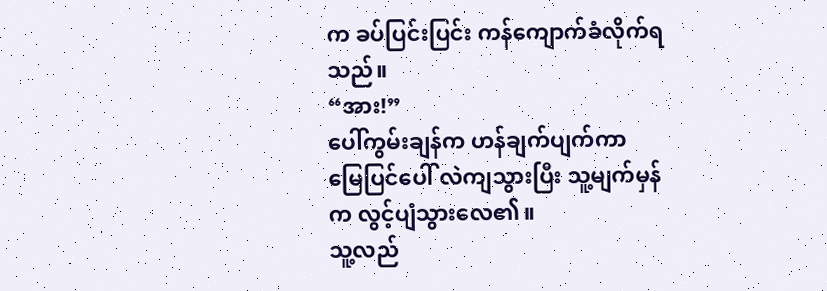က ခပ်ပြင်းပြင်း ကန်ကျောက်ခံလိုက်ရသည်။
“အား!”
ပေါ်ကွမ်းချန်က ဟန်ချက်ပျက်ကာ မြေပြင်ပေါ် လဲကျသွားပြီး သူ့မျက်မှန်က လွင့်ပျံသွားလေ၏။
သူ့လည်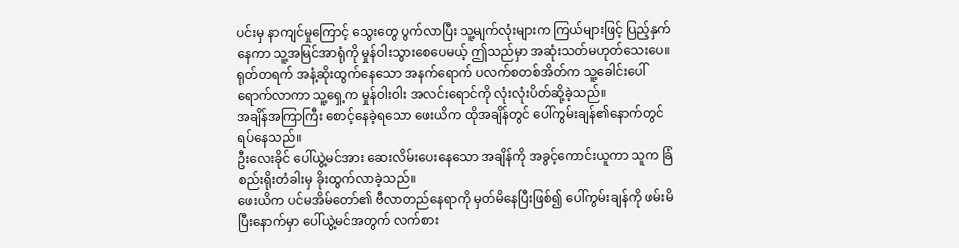ပင်းမှ နာကျင်မှုကြောင့် သွေးတွေ ပွက်လာပြီး သူ့မျက်လုံးများက ကြယ်များဖြင့် ပြည့်နှက်နေကာ သူ့အမြင်အာရုံကို မှုန်ဝါးသွားစေပေမယ့် ဤသည်မှာ အဆုံးသတ်မဟုတ်သေးပေ။
ရုတ်တရက် အနံ့ဆိုးထွက်နေသော အနက်ရောက် ပလက်စတစ်အိတ်က သူ့ခေါင်းပေါ်ရောက်လာကာ သူ့ရှေ့က မှုန်ဝါးဝါး အလင်းရောင်ကို လုံးလုံးပိတ်ဆို့ခဲ့သည်။
အချိန်အကြာကြီး စောင့်နေခဲ့ရသော ဖေးယိက ထိုအချိန်တွင် ပေါ်ကွမ်းချန်၏နောက်တွင် ရပ်နေသည်။
ဦးလေးခိုင် ပေါ်ယွဲ့မင်အား ဆေးလိမ်းပေးနေသော အချိန်ကို အခွင့်ကောင်းယူကာ သူက ခြံစည်းရိုးတံခါးမှ ခိုးထွက်လာခဲ့သည်။
ဖေးယိက ပင်မအိမ်တော်၏ ဗီလာတည်နေရာကို မှတ်မိနေပြီးဖြစ်၍ ပေါ်ကွမ်းချန်ကို ဖမ်းမိပြီးနောက်မှာ ပေါ်ယွဲ့မင်အတွက် လက်စား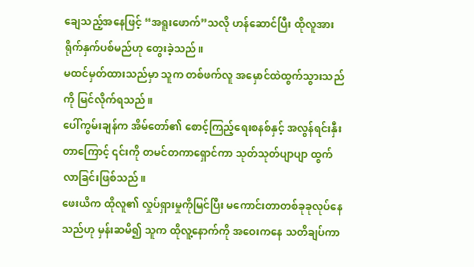ချေသည့်အနေဖြင့် “အရူးဖောက်”သလို ဟန်ဆောင်ပြီး ထိုလူအား ရိုက်နှက်ပစ်မည်ဟု တွေးခဲ့သည်။
မထင်မှတ်ထားသည်မှာ သူက တစ်ဖက်လူ အမှောင်ထဲထွက်သွားသည်ကို မြင်လိုက်ရသည်။
ပေါ်ကွမ်းချန်က အိမ်တော်၏ စောင့်ကြည့်ရေးစနစ်နှင့် အလွန်ရင်းနှီးတာကြောင့် ၎င်းကို တမင်တကာရှောင်ကာ သုတ်သုတ်ပျာပျာ ထွက်လာခြင်းဖြစ်သည်။
ဖေးယိက ထိုလူ၏ လှုပ်ရှားမှုကိုမြင်ပြီး မကောင်းတာတစ်ခုခုလုပ်နေသည်ဟု မှန်းဆမိ၍ သူက ထိုလူ့နောက်ကို အဝေးကနေ သတိချပ်ကာ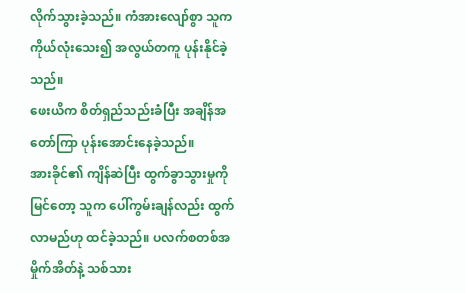လိုက်သွားခဲ့သည်။ ကံအားလျော်စွာ သူက ကိုယ်လုံးသေး၍ အလွယ်တကူ ပုန်းနိုင်ခဲ့သည်။
ဖေးယိက စိတ်ရှည်သည်းခံပြီး အချိန်အတော်ကြာ ပုန်းအောင်းနေခဲ့သည်။
အားခိုင်၏ ကျိန်ဆဲပြီး ထွက်ခွာသွားမှုကို မြင်တော့ သူက ပေါ်ကွမ်းချန်လည်း ထွက်လာမည်ဟု ထင်ခဲ့သည်။ ပလက်စတစ်အမှိုက်အိတ်နဲ့ သစ်သား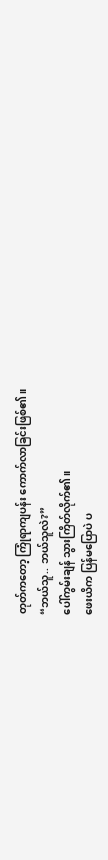တုတ်ကတော့ ကြုံရာကျပန်း ကောက်လာခြင်းဖြစ်၏။
“ဘယ်သူ.. ဘယ်သူလဲ?”
ပေါ်ကွမ်းချန် သွားကြိတ်လိုက်၏။
ဖေးယိက ပြန်မပြောပဲ ပ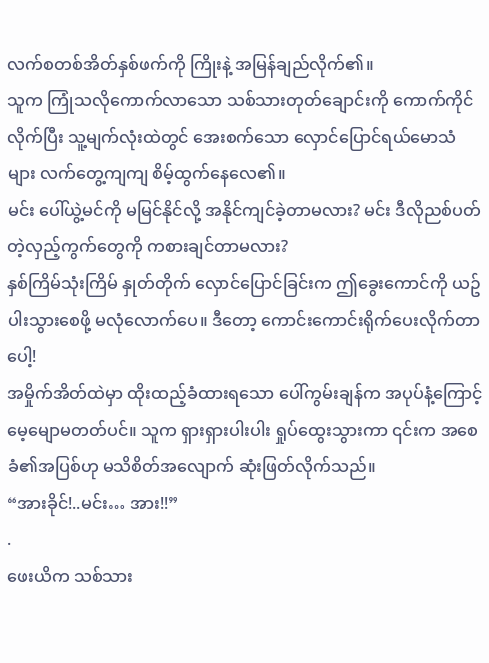လက်စတစ်အိတ်နှစ်ဖက်ကို ကြိုးနဲ့ အမြန်ချည်လိုက်၏။
သူက ကြုံသလိုကောက်လာသော သစ်သားတုတ်ချောင်းကို ကောက်ကိုင်လိုက်ပြီး သူ့မျက်လုံးထဲတွင် အေးစက်သော လှောင်ပြောင်ရယ်မောသံများ လက်တွေ့ကျကျ စိမ့်ထွက်နေလေ၏။
မင်း ပေါ်ယွဲ့မင်ကို မမြင်နိုင်လို့ အနိုင်ကျင်ခဲ့တာမလား? မင်း ဒီလိုညစ်ပတ်တဲ့လှည့်ကွက်တွေကို ကစားချင်တာမလား?
နှစ်ကြိမ်သုံးကြိမ် နှုတ်တိုက် လှောင်ပြောင်ခြင်းက ဤခွေးကောင်ကို ယဥ်ပါးသွားစေဖို့ မလုံလောက်ပေ။ ဒီတော့ ကောင်းကောင်းရိုက်ပေးလိုက်တာပေါ့!
အမှိုက်အိတ်ထဲမှာ ထိုးထည့်ခံထားရသော ပေါ်ကွမ်းချန်က အပုပ်နံ့ကြောင့် မေ့မျောမတတ်ပင်။ သူက ရှားရှားပါးပါး ရှုပ်ထွေးသွားကာ ၎င်းက အစေခံ၏အပြစ်ဟု မသိစိတ်အလျောက် ဆုံးဖြတ်လိုက်သည်။
“အားခိုင်!..မင်း… အား!!”
.
ဖေးယိက သစ်သား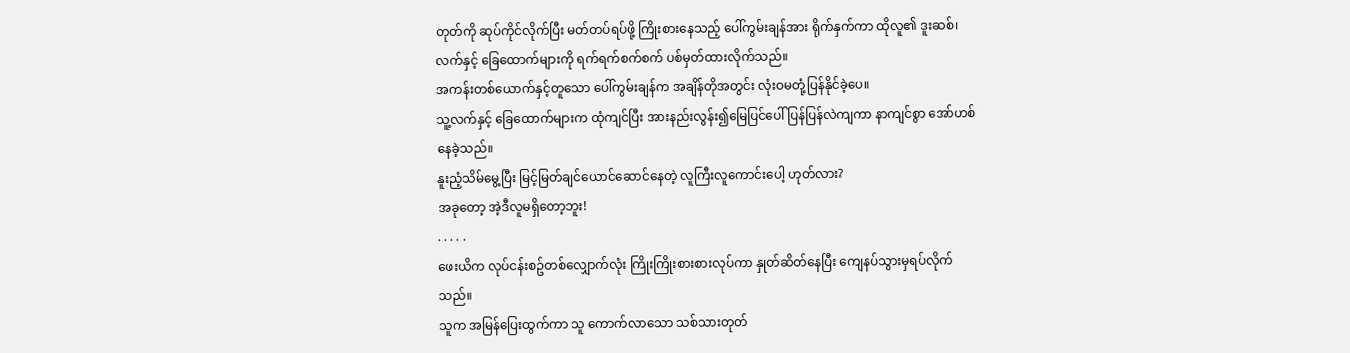တုတ်ကို ဆုပ်ကိုင်လိုက်ပြီး မတ်တပ်ရပ်ဖို့ ကြိုးစားနေသည့် ပေါ်ကွမ်းချန်အား ရိုက်နှက်ကာ ထိုလူ၏ ဒူးဆစ်၊လက်နှင့် ခြေထောက်များကို ရက်ရက်စက်စက် ပစ်မှတ်ထားလိုက်သည်။
အကန်းတစ်ယောက်နှင့်တူသော ပေါ်ကွမ်းချန်က အချိန်တိုအတွင်း လုံးဝမတုံ့ပြန်နိုင်ခဲ့ပေ။
သူ့လက်နှင့် ခြေထောက်များက ထုံကျင်ပြီး အားနည်းလွန်း၍မြေပြင်ပေါ် ပြန်ပြန်လဲကျကာ နာကျင်စွာ အော်ဟစ်နေခဲ့သည်။
နူးညံ့သိမ်မွေ့ပြီး မြင့်မြတ်ချင်ယောင်ဆောင်နေတဲ့ လူကြီးလူကောင်းပေါ့ ဟုတ်လား?
အခုတော့ အဲ့ဒီလူမရှိတော့ဘူး!
. . . . .
ဖေးယိက လုပ်ငန်းစဥ်တစ်လျှောက်လုံး ကြိုးကြိုးစားစားလုပ်ကာ နှုတ်ဆိတ်နေပြီး ကျေနပ်သွားမှရပ်လိုက်သည်။
သူက အမြန်ပြေးထွက်ကာ သူ ကောက်လာသော သစ်သားတုတ်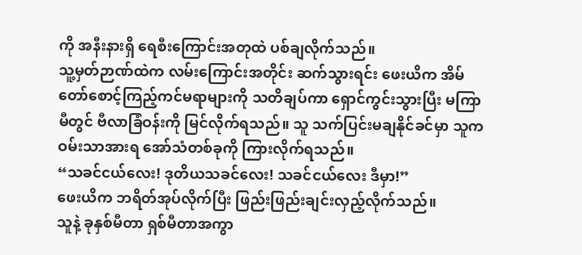ကို အနီးနားရှိ ရေစီးကြောင်းအတုထဲ ပစ်ချလိုက်သည်။
သူ့မှတ်ဉာဏ်ထဲက လမ်းကြောင်းအတိုင်း ဆက်သွားရင်း ဖေးယိက အိမ်တော်စောင့်ကြည့်ကင်မရာများကို သတိချပ်ကာ ရှောင်ကွင်းသွားပြီး မကြာမီတွင် ဗီလာခြံဝန်းကို မြင်လိုက်ရသည်။ သူ သက်ပြင်းမချနိုင်ခင်မှာ သူက ဝမ်းသာအားရ အော်သံတစ်ခုကို ကြားလိုက်ရသည်။
“သခင်ငယ်လေး! ဒုတိယသခင်လေး! သခင်ငယ်လေး ဒီမှာ!”
ဖေးယိက ဘရိတ်အုပ်လိုက်ပြီး ဖြည်းဖြည်းချင်းလှည့်လိုက်သည်။
သူနဲ့ ခုနှစ်မီတာ ရှစ်မီတာအကွာ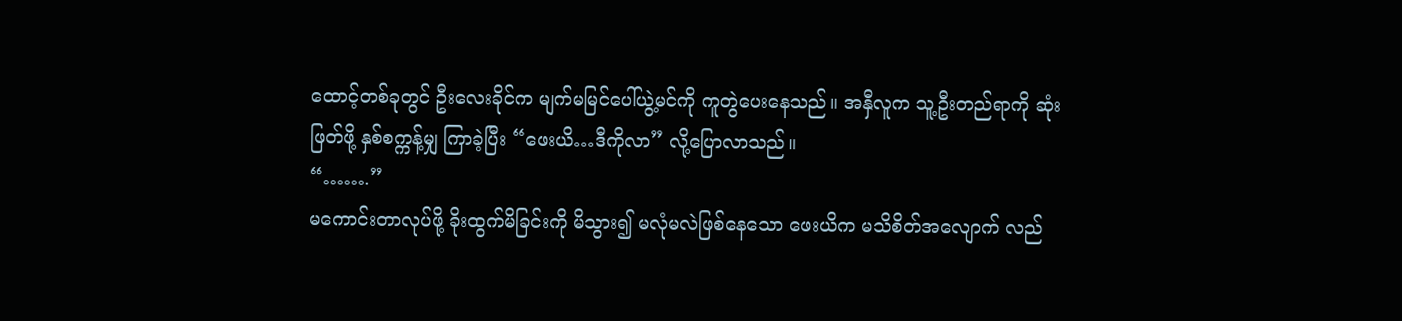ထောင့်တစ်ခုတွင် ဦးလေးခိုင်က မျက်မမြင်ပေါ်ယွဲ့မင်ကို ကူတွဲပေးနေသည်။ အနှီလူက သူ့ဦးတည်ရာကို ဆုံးဖြတ်ဖို့ နှစ်စက္ကန့်မျှ ကြာခဲ့ပြီး “ဖေးယိ…ဒီကိုလာ” လို့ပြောလာသည်။
“…….”
မကောင်းတာလုပ်ဖို့ ခိုးထွက်မိခြင်းကို မိသွား၍ မလုံမလဲဖြစ်နေသော ဖေးယိက မသိစိတ်အလျောက် လည်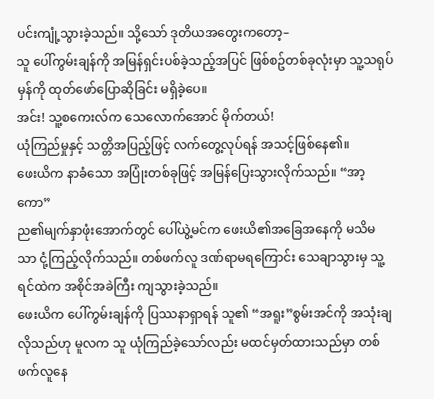ပင်းကျုံ့သွားခဲ့သည်။ သို့သော် ဒုတိယအတွေးကတော့–
သူ ပေါ်ကွမ်းချန်ကို အမြန်ရှင်းပစ်ခဲ့သည့်အပြင် ဖြစ်စဥ်တစ်ခုလုံးမှာ သူ့သရုပ်မှန်ကို ထုတ်ဖော်ပြောဆိုခြင်း မရှိခဲ့ပေ။
အင်း! သူ့စကေးလ်က သေလောက်အောင် မိုက်တယ်!
ယုံကြည်မှုနှင့် သတ္တိအပြည့်ဖြင့် လက်တွေ့လုပ်ရန် အသင့်ဖြစ်နေ၏။
ဖေးယိက နာခံသော အပြုံးတစ်ခုဖြင့် အမြန်ပြေးသွားလိုက်သည်။ “အာ့ကော”
ည၏မျက်နှာဖုံးအောက်တွင် ပေါ်ယွဲ့မင်က ဖေးယိ၏အခြေအနေကို မသိမသာ ငုံ့ကြည့်လိုက်သည်။ တစ်ဖက်လူ ဒဏ်ရာမရကြောင်း သေချာသွားမှ သူ့ရင်ထဲက အစိုင်အခဲကြီး ကျသွားခဲ့သည်။
ဖေးယိက ပေါ်ကွမ်းချန်ကို ပြဿနာရှာရန် သူ၏ “အရူး”စွမ်းအင်ကို အသုံးချလိုသည်ဟု မူလက သူ ယုံကြည်ခဲ့သော်လည်း မထင်မှတ်ထားသည်မှာ တစ်ဖက်လူနေ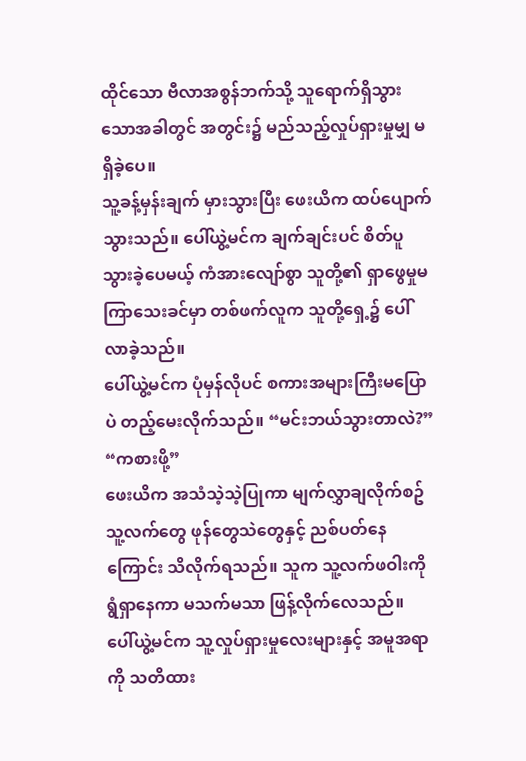ထိုင်သော ဗီလာအစွန်ဘက်သို့ သူရောက်ရှိသွားသောအခါတွင် အတွင်း၌ မည်သည့်လှုပ်ရှားမှုမျှ မရှိခဲ့ပေ။
သူ့ခန့်မှန်းချက် မှားသွားပြီး ဖေးယိက ထပ်ပျောက်သွားသည်။ ပေါ်ယွဲ့မင်က ချက်ချင်းပင် စိတ်ပူသွားခဲ့ပေမယ့် ကံအားလျော်စွာ သူတို့၏ ရှာဖွေမှုမကြာသေးခင်မှာ တစ်ဖက်လူက သူတို့ရှေ့၌ ပေါ်လာခဲ့သည်။
ပေါ်ယွဲ့မင်က ပုံမှန်လိုပင် စကားအများကြီးမပြောပဲ တည့်မေးလိုက်သည်။ “မင်းဘယ်သွားတာလဲ?”
“ကစားဖို့”
ဖေးယိက အသံသဲ့သဲ့ပြုကာ မျက်လွှာချလိုက်စဥ် သူ့လက်တွေ ဖုန်တွေသဲတွေနှင့် ညစ်ပတ်နေကြောင်း သိလိုက်ရသည်။ သူက သူ့လက်ဖဝါးကို ရွံရှာနေကာ မသက်မသာ ဖြန့်လိုက်လေသည်။
ပေါ်ယွဲ့မင်က သူ့လှုပ်ရှားမှုလေးများနှင့် အမူအရာကို သတိထား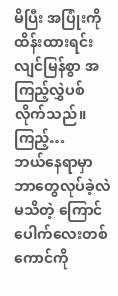မိပြီး အပြုံးကိုထိန်းထားရင်း လျင်မြန်စွာ အကြည့်လွှဲပစ်လိုက်သည်။
ကြည့်…
ဘယ်နေရာမှာ ဘာတွေလုပ်ခဲ့လဲ မသိတဲ့ ကြောင်ပေါက်လေးတစ်ကောင်ကို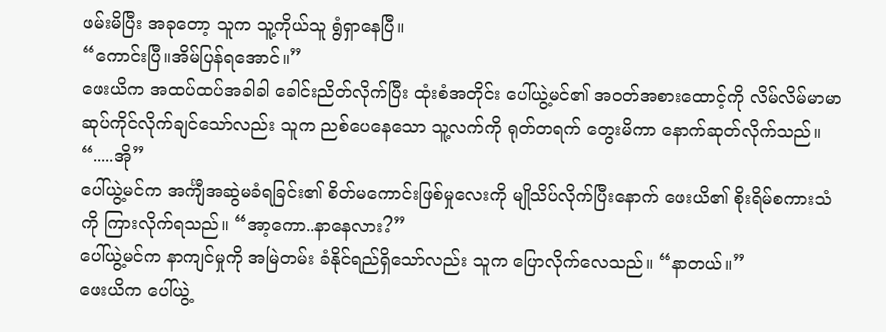ဖမ်းမိပြီး အခုတော့ သူက သူ့ကိုယ်သူ ရွံရှာနေပြီ။
“ကောင်းပြီ။အိမ်ပြန်ရအောင်။”
ဖေးယိက အထပ်ထပ်အခါခါ ခေါင်းညိတ်လိုက်ပြီး ထုံးစံအတိုင်း ပေါ်ယွဲ့မင်၏ အဝတ်အစားထောင့်ကို လိမ်လိမ်မာမာ ဆုပ်ကိုင်လိုက်ချင်သော်လည်း သူက ညစ်ပေနေသော သူ့လက်ကို ရုတ်တရက် တွေးမိကာ နောက်ဆုတ်လိုက်သည်။ “.....အို”
ပေါ်ယွဲ့မင်က အင်္ကျီအဆွဲမခံရခြင်း၏ စိတ်မကောင်းဖြစ်မှုလေးကို မျိုသိပ်လိုက်ပြီးနောက် ဖေးယိ၏ စိုးရိမ်စကားသံကို ကြားလိုက်ရသည်။ “အာ့ကော..နာနေလား?”
ပေါ်ယွဲ့မင်က နာကျင်မှုကို အမြဲတမ်း ခံနိုင်ရည်ရှိသော်လည်း သူက ပြောလိုက်လေသည်။ “နာတယ်။”
ဖေးယိက ပေါ်ယွဲ့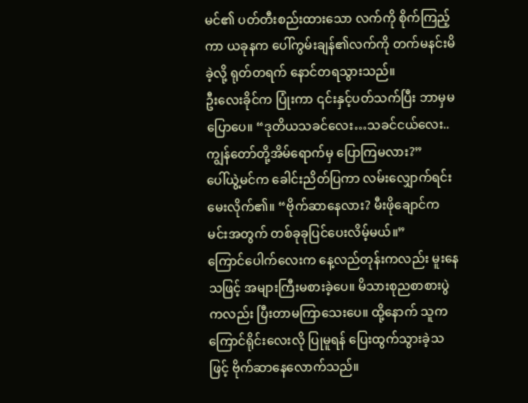မင်၏ ပတ်တီးစည်းထားသော လက်ကို စိုက်ကြည့်ကာ ယခုနက ပေါ်ကွမ်းချန်၏လက်ကို တက်မနင်းမိခဲ့လို့ ရုတ်တရက် နောင်တရသွားသည်။
ဦးလေးခိုင်က ပြုံးကာ ၎င်းနှင့်ပတ်သက်ပြီး ဘာမှမပြောပေ။ “ဒုတိယသခင်လေး…သခင်ငယ်လေး.. ကျွန်တော်တို့အိမ်ရောက်မှ ပြောကြမလား?”
ပေါ်ယွဲ့မင်က ခေါင်းညိတ်ပြကာ လမ်းလျှောက်ရင်း မေးလိုက်၏။ “ဗိုက်ဆာနေလား? မီးဖိုချောင်က မင်းအတွက် တစ်ခုခုပြင်ပေးလိမ့်မယ်။”
ကြောင်ပေါက်လေးက နေ့လည်တုန်းကလည်း မူးနေသဖြင့် အများကြီးမစားခဲ့ပေ။ မိသားစုညစာစားပွဲကလည်း ပြီးတာမကြာသေးပေ။ ထို့နောက် သူက ကြောင်ရိုင်းလေးလို ပြုမူရန် ပြေးထွက်သွားခဲ့သဖြင့် ဗိုက်ဆာနေလောက်သည်။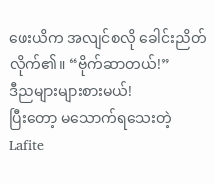ဖေးယိက အလျင်စလို ခေါင်းညိတ်လိုက်၏။ “ဗိုက်ဆာတယ်!”
ဒီညများများစားမယ်!
ပြီးတော့ မသောက်ရသေးတဲ့ Lafite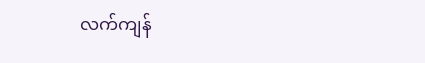လက်ကျန်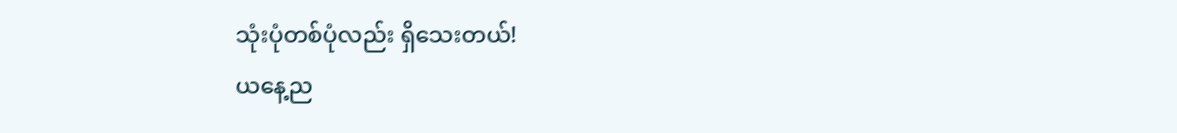သုံးပုံတစ်ပုံလည်း ရှိသေးတယ်!
ယနေ့ည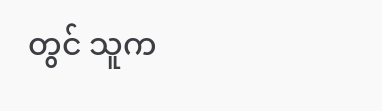တွင် သူက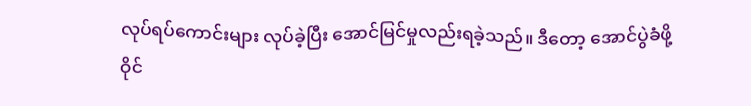လုပ်ရပ်ကောင်းများ လုပ်ခဲ့ပြီး အောင်မြင်မှုလည်းရခဲ့သည်။ ဒီတော့ အောင်ပွဲခံဖို့ ဝိုင်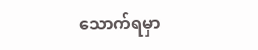သောက်ရမှာ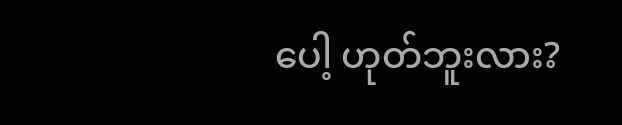ပေါ့ ဟုတ်ဘူးလား?